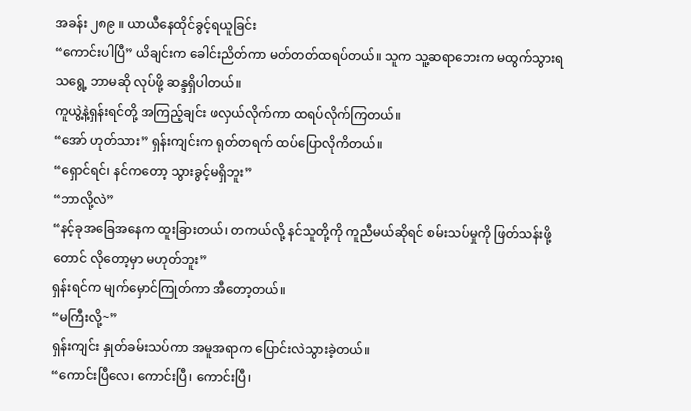အခန်း ၂၈၉ ။ ယာယီနေထိုင်ခွင့်ရယူခြင်း
“ကောင်းပါပြီ” ယိချင်းက ခေါင်းညိတ်ကာ မတ်တတ်ထရပ်တယ်။ သူက သူ့ဆရာဘေးက မထွက်သွားရသရွေ့ ဘာမဆို လုပ်ဖို့ ဆန္ဒရှိပါတယ်။
ကူယွဲ့နဲ့ရှန်းရင်တို့ အကြည့်ချင်း ဖလှယ်လိုက်ကာ ထရပ်လိုက်ကြတယ်။
“အော် ဟုတ်သား” ရှန်းကျင်းက ရုတ်တရက် ထပ်ပြောလိုကိတယ်။
“ရှောင်ရင်၊ နင်ကတော့ သွားခွင့်မရှိဘူး”
“ဘာလို့လဲ”
“နင့်ခုအခြေအနေက ထူးခြားတယ်၊ တကယ်လို့ နင်သူတို့ကို ကူညီမယ်ဆိုရင် စမ်းသပ်မှုကို ဖြတ်သန်းဖို့တောင် လိုတော့မှာ မဟုတ်ဘူး”
ရှန်းရင်က မျက်မှောင်ကြုတ်ကာ အီတော့တယ်။
“မကြီးလို့~”
ရှန်းကျင်း နှုတ်ခမ်းသပ်ကာ အမူအရာက ပြောင်းလဲသွားခဲ့တယ်။
“ကောင်းပြီလေ၊ ကောင်းပြီ၊ ကောင်းပြီ၊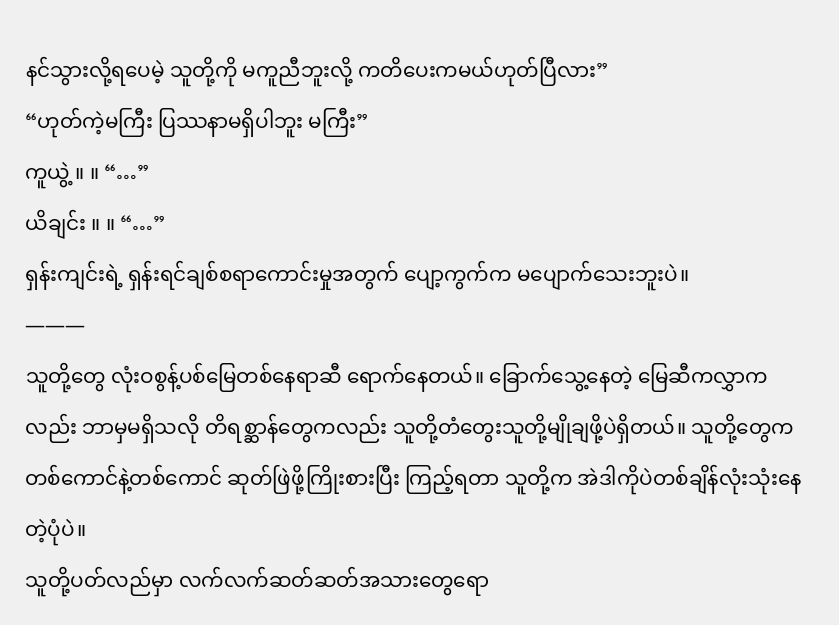နင်သွားလို့ရပေမဲ့ သူတို့ကို မကူညီဘူးလို့ ကတိပေးကမယ်ဟုတ်ပြီလား”
“ဟုတ်ကဲ့မကြီး ပြဿနာမရှိပါဘူး မကြီး”
ကူယွဲ့ ။ ။ “…”
ယိချင်း ။ ။ “…”
ရှန်းကျင်းရဲ့ ရှန်းရင်ချစ်စရာကောင်းမှုအတွက် ပျော့ကွက်က မပျောက်သေးဘူးပဲ။
———
သူတို့တွေ လုံးဝစွန့်ပစ်မြေတစ်နေရာဆီ ရောက်နေတယ်။ ခြောက်သွေ့နေတဲ့ မြေဆီကလွှာကလည်း ဘာမှမရှိသလို တိရစ္ဆာန်တွေကလည်း သူတို့တံတွေးသူတို့မျိုချဖို့ပဲရှိတယ်။ သူတို့တွေက တစ်ကောင်နဲ့တစ်ကောင် ဆုတ်ဖြဲဖို့ကြိုးစားပြီး ကြည့်ရတာ သူတို့က အဲဒါကိုပဲတစ်ချိန်လုံးသုံးနေတဲ့ပုံပဲ။
သူတို့ပတ်လည်မှာ လက်လက်ဆတ်ဆတ်အသားတွေရော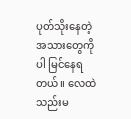ပုတ်သိုးနေတဲ့အသားတွေကိုပါ မြင်နေရတယ်။ လေထဲ သည်းမ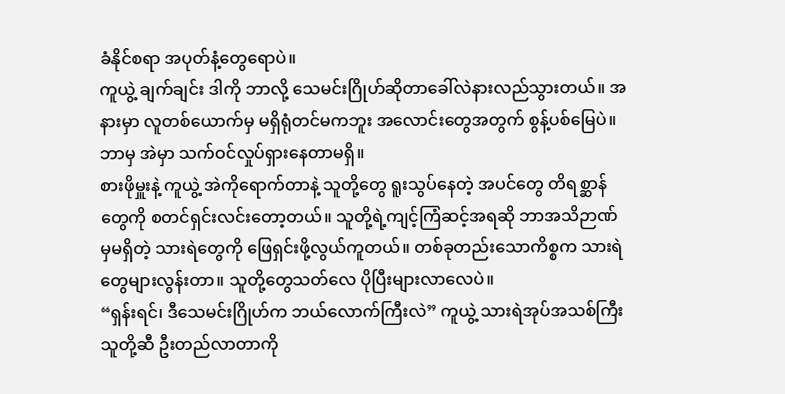ခံနိုင်စရာ အပုတ်နံ့တွေရောပဲ။
ကူယွဲ့ ချက်ချင်း ဒါကို ဘာလို့ သေမင်းဂြိုဟ်ဆိုတာခေါ်လဲနားလည်သွားတယ်။ အနားမှာ လူတစ်ယောက်မှ မရှိရုံတင်မကဘူး အလောင်းတွေအတွက် စွန့်ပစ်မြေပဲ။ ဘာမှ အဲမှာ သက်ဝင်လှုပ်ရှားနေတာမရှိ။
စားဖိုမှူးနဲ့ ကူယွဲ့ အဲကိုရောက်တာနဲ့ သူတို့တွေ ရူးသွပ်နေတဲ့ အပင်တွေ တိရစ္ဆာန်တွေကို စတင်ရှင်းလင်းတော့တယ်။ သူတို့ရဲ့ကျင့်ကြံဆင့်အရဆို ဘာအသိဉာဏ်မှမရှိတဲ့ သားရဲတွေကို ဖြေရှင်းဖို့လွယ်ကူတယ်။ တစ်ခုတည်းသောကိစ္စက သားရဲတွေများလွန်းတာ။ သူတို့တွေသတ်လေ ပိုပြီးများလာလေပဲ။
“ရှန်းရင်၊ ဒီသေမင်းဂြိုဟ်က ဘယ်လောက်ကြီးလဲ” ကူယွဲ့ သားရဲအုပ်အသစ်ကြီး သူတို့ဆီ ဦးတည်လာတာကို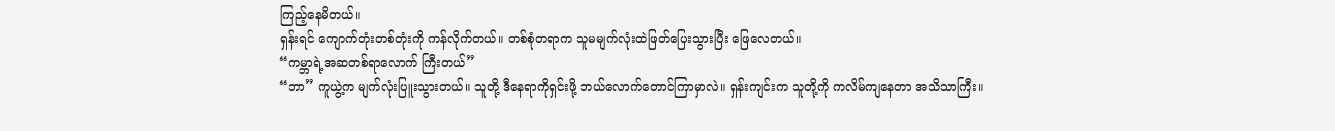ကြည့်နေမိတယ်။
ရှန်းရင် ကျောက်တုံးတစ်တုံးကို ကန်လိုက်တယ်။ တစ်စုံတရာက သူမမျက်လုံးထဲဖြတ်ပြေးသွားပြီး ဖြေလေတယ်။
“ကမ္ဘာရဲ့အဆတစ်ရာလောက် ကြီးတယ်”
“ဘာ” ကူယွဲ့က မျက်လုံးပြူးသွားတယ်။ သူတို့ ဒီနေရာကိုရှင်းဖို့ ဘယ်လောက်တောင်ကြာမှာလဲ။ ရှန်းကျင်းက သူတို့ကို ကလိမ်ကျနေတာ အသိသာကြီး။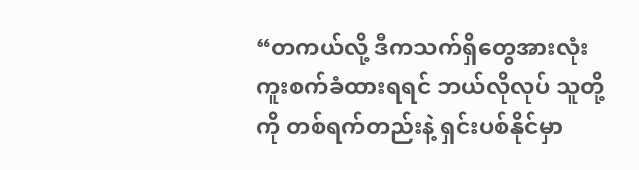“တကယ်လို့ ဒီကသက်ရှိတွေအားလုံး ကူးစက်ခံထားရရင် ဘယ်လိုလုပ် သူတို့ကို တစ်ရက်တည်းနဲ့ ရှင်းပစ်နိုင်မှာ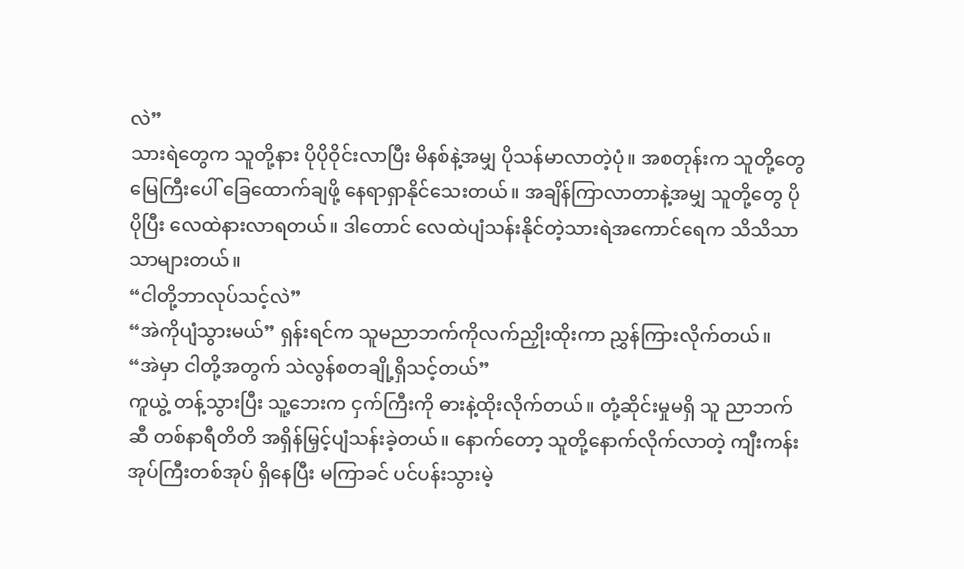လဲ”
သားရဲတွေက သူတို့နား ပိုပိုဝိုင်းလာပြီး မိနစ်နဲ့အမျှ ပိုသန်မာလာတဲ့ပုံ။ အစတုန်းက သူတို့တွေ မြေကြီးပေါ် ခြေထောက်ချဖို့ နေရာရှာနိုင်သေးတယ်။ အချိန်ကြာလာတာနဲ့အမျှ သူတို့တွေ ပိုပိုပြီး လေထဲနားလာရတယ်။ ဒါတောင် လေထဲပျံသန်းနိုင်တဲ့သားရဲအကောင်ရေက သိသိသာသာများတယ်။
“ငါတို့ဘာလုပ်သင့်လဲ”
“အဲကိုပျံသွားမယ်” ရှန်းရင်က သူမညာဘက်ကိုလက်ညှိုးထိုးကာ ညွှန်ကြားလိုက်တယ်။
“အဲမှာ ငါတို့အတွက် သဲလွန်စတချို့ရှိသင့်တယ်”
ကူယွဲ့ တန့်သွားပြီး သူ့ဘေးက ငှက်ကြီးကို ဓားနဲ့ထိုးလိုက်တယ်။ တုံ့ဆိုင်းမှုမရှိ သူ ညာဘက်ဆီ တစ်နာရီတိတိ အရှိန်မြှင့်ပျံသန်းခဲ့တယ်။ နောက်တော့ သူတို့နောက်လိုက်လာတဲ့ ကျီးကန်းအုပ်ကြီးတစ်အုပ် ရှိနေပြီး မကြာခင် ပင်ပန်းသွားမဲ့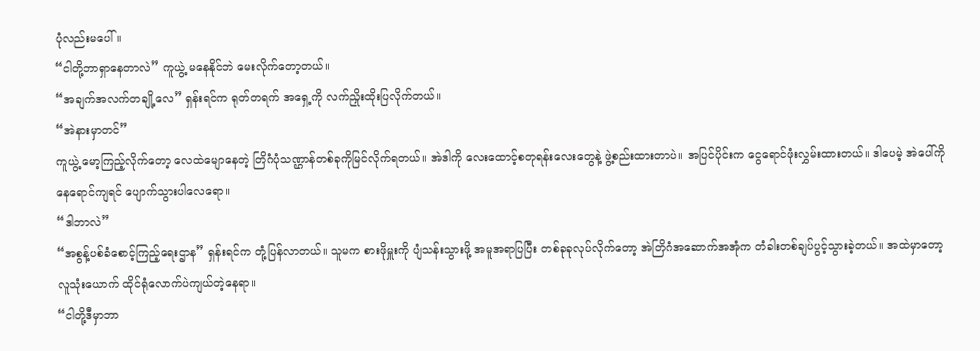ပုံလည်းမပေါ်။
“ငါတို့ဘာရှာနေတာလဲ” ကူယွဲ့ မနေနိုင်ဘဲ မေးလိုက်တော့တယ်။
“အချက်အလက်တချို့လေ” ရှန်းရင်က ရုတ်တရက် အရှေ့ကို လက်ညှိုးထိုးပြလိုက်တယ်။
“အဲနားမှာတင်”
ကူယွဲ့ မော့ကြည့်လိုက်တော့ လေထဲမျောနေတဲ့ တြိဂံပုံသဏ္ဌာန်တစ်ခုကိုမြင်လိုက်ရတယ်။ အဲဒါကို လေးထောင့်စတုရန်းလေးတွေနဲ့ ဖွဲ့စည်းထားတာပဲ။ အပြင်ပိုင်းက ငွေရောင်ဖုံးလွှမ်းထားတယ်။ ဒါပေမဲ့ အဲပေါ်ကို နေရောင်ကျရင် ပျောက်သွားပါလေရော။
“ဒါဘာလဲ”
“အစွန့်ပစ်ခံစောင့်ကြည့်ရေးဌာန” ရှန်းရင်က တုံ့ပြန်လာတယ်။ သူမက စားဖိုမှူးကို ပျံသန်းသွားဖို့ အမူအရာပြပြီး တစ်ခုခုလုပ်လိုက်တော့ အဲတြိဂံအဆောက်အအုံက တံခါးတစ်ချပ်ပွင့်သွားခဲ့တယ်။ အထဲမှာတော့ လူသုံးယောက် ထိုင်ရုံလောက်ပဲကျယ်တဲ့နေရာ။
“ငါတို့ဒီမှာဘာ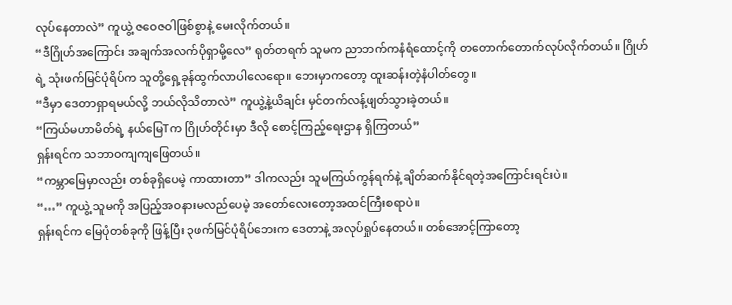လုပ်နေတာလဲ” ကူယွဲ့ ဇဝေဇဝါဖြစ်စွာနဲ့ မေးလိုက်တယ်။
“ဒီဂြိုဟ်အကြောင်း အချက်အလက်ပိုရှာမို့လေ” ရုတ်တရက် သူမက ညာဘက်ကနံရံထောင့်ကို တတောက်တောက်လုပ်လိုက်တယ်။ ဂြိုဟ်ရဲ့ သုံးဖက်မြင်ပုံရိပ်က သူတို့ရှေ့ခုန်ထွက်လာပါလေရော။ ဘေးမှာကတော့ ထူးဆန်းတဲ့နံပါတ်တွေ။
“ဒီမှာ ဒေတာရှာရမယ်လို့ ဘယ်လိုသိတာလဲ” ကူယွဲ့နဲ့ယိချင်း မှင်တက်လန့်ဖျတ်သွားခဲ့တယ်။
“ကြယ်မဟာမိတ်ရဲ့ နယ်မြေTက ဂြိုဟ်တိုင်းမှာ ဒီလို စောင့်ကြည့်ရေးဌာန ရှိကြတယ်”
ရှန်းရင်က သဘာဝကျကျဖြေတယ်။
“ကမ္ဘာမြေမှာလည်း တစ်ခုရှိပေမဲ့ ကာထားတာ” ဒါကလည်း သူမကြယ်ကွန်ရက်နဲ့ ချိတ်ဆက်နိုင်ရတဲ့အကြောင်းရင်းပဲ။
“…” ကူယွဲ့ သူမကို အပြည့်အဝနားမလည်ပေမဲ့ အတော်လေးတော့အထင်ကြီးစရာပဲ။
ရှန်းရင်က မြေပုံတစ်ခုကို ဖြန့်ပြီး ၃ဖက်မြင်ပုံရိပ်ဘေးက ဒေတာနဲ့ အလုပ်ရှုပ်နေတယ်။ တစ်အောင့်ကြာတော့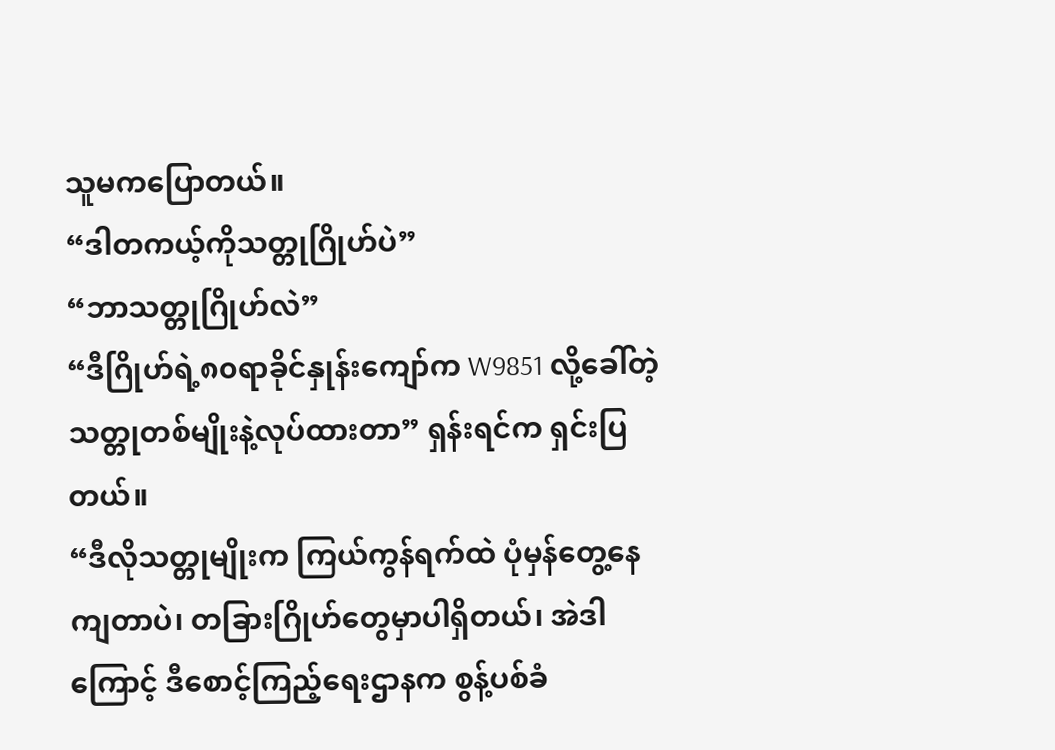သူမကပြောတယ်။
“ဒါတကယ့်ကိုသတ္တုဂြိုဟ်ပဲ”
“ဘာသတ္တုဂြိုဟ်လဲ”
“ဒီဂြိုဟ်ရဲ့၈၀ရာခိုင်နှုန်းကျော်က W9851 လို့ခေါ်တဲ့ သတ္တုတစ်မျိုးနဲ့လုပ်ထားတာ” ရှန်းရင်က ရှင်းပြတယ်။
“ဒီလိုသတ္တုမျိုးက ကြယ်ကွန်ရက်ထဲ ပုံမှန်တွေ့နေကျတာပဲ၊ တခြားဂြိုဟ်တွေမှာပါရှိတယ်၊ အဲဒါကြောင့် ဒီစောင့်ကြည့်ရေးဌာနက စွန့်ပစ်ခံ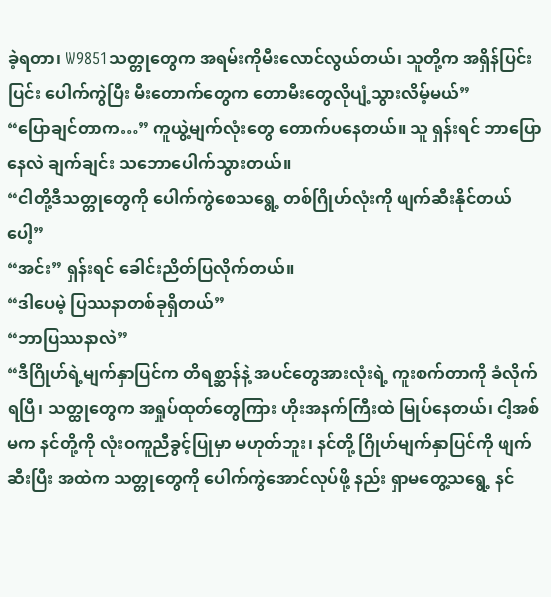ခဲ့ရတာ၊ W9851သတ္တုတွေက အရမ်းကိုမီးလောင်လွယ်တယ်၊ သူတို့က အရှိန်ပြင်းပြင်း ပေါက်ကွဲပြီး မီးတောက်တွေက တောမီးတွေလိုပျံ့သွားလိမ့်မယ်”
“ပြောချင်တာက…” ကူယွဲ့မျက်လုံးတွေ တောက်ပနေတယ်။ သူ ရှန်းရင် ဘာပြောနေလဲ ချက်ချင်း သဘောပေါက်သွားတယ်။
“ငါတို့ဒီသတ္တုတွေကို ပေါက်ကွဲစေသရွေ့ တစ်ဂြိုဟ်လုံးကို ဖျက်ဆီးနိုင်တယ်ပေါ့”
“အင်း” ရှန်းရင် ခေါင်းညိတ်ပြလိုက်တယ်။
“ဒါပေမဲ့ ပြဿနာတစ်ခုရှိတယ်”
“ဘာပြဿနာလဲ”
“ဒီဂြိုဟ်ရဲ့မျက်နှာပြင်က တိရစ္ဆာန်နဲ့ အပင်တွေအားလုံးရဲ့ ကူးစက်တာကို ခံလိုက်ရပြီ၊ သတ္ထုတွေက အရှုပ်ထုတ်တွေကြား ဟိုးအနက်ကြီးထဲ မြုပ်နေတယ်၊ ငါ့အစ်မက နင်တို့ကို လုံးဝကူညီခွင့်ပြုမှာ မဟုတ်ဘူး၊ နင်တို့ ဂြိုဟ်မျက်နှာပြင်ကို ဖျက်ဆီးပြီး အထဲက သတ္တုတွေကို ပေါက်ကွဲအောင်လုပ်ဖို့ နည်း ရှာမတွေ့သရွေ့ နင်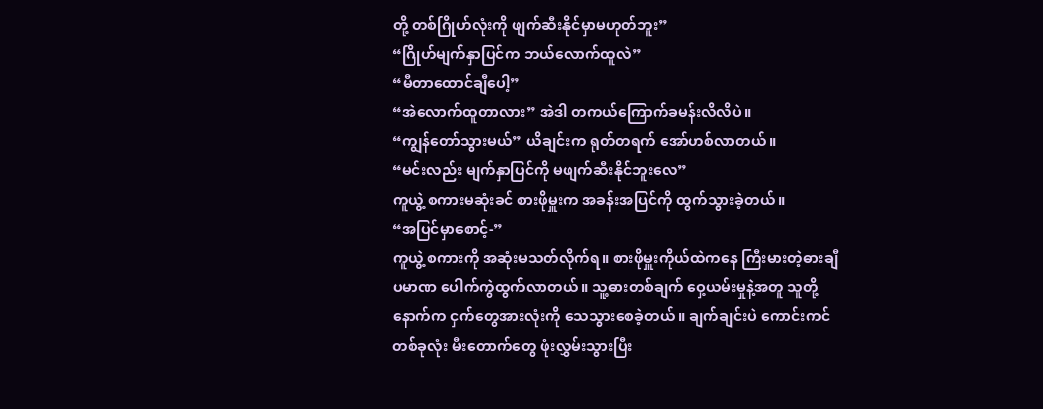တို့ တစ်ဂြိုဟ်လုံးကို ဖျက်ဆီးနိုင်မှာမဟုတ်ဘူး”
“ဂြိုဟ်မျက်နှာပြင်က ဘယ်လောက်ထူလဲ”
“မီတာထောင်ချီပေါ့”
“အဲလောက်ထူတာလား” အဲဒါ တကယ်ကြောက်ခမန်းလိလိပဲ။
“ကျွန်တော်သွားမယ်” ယိချင်းက ရုတ်တရက် အော်ဟစ်လာတယ်။
“မင်းလည်း မျက်နှာပြင်ကို မဖျက်ဆီးနိုင်ဘူးလေ”
ကူယွဲ့ စကားမဆုံးခင် စားဖိုမှူးက အခန်းအပြင်ကို ထွက်သွားခဲ့တယ်။
“အပြင်မှာစောင့်-”
ကူယွဲ့ စကားကို အဆုံးမသတ်လိုက်ရ။ စားဖိုမှူးကိုယ်ထဲကနေ ကြီးမားတဲ့ဓားချီပမာဏ ပေါက်ကွဲထွက်လာတယ်။ သူ့ဓားတစ်ချက် ဝှေ့ယမ်းမှုနဲ့အတူ သူတို့နောက်က ငှက်တွေအားလုံးကို သေသွားစေခဲ့တယ်။ ချက်ချင်းပဲ ကောင်းကင်တစ်ခုလုံး မီးတောက်တွေ ဖုံးလွှမ်းသွားပြီး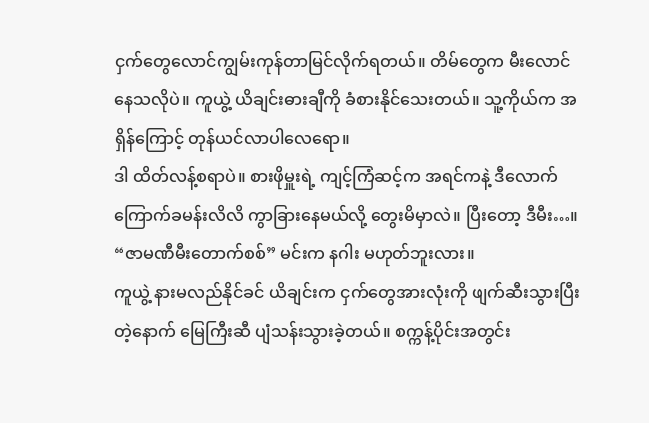ငှက်တွေလောင်ကျွမ်းကုန်တာမြင်လိုက်ရတယ်။ တိမ်တွေက မီးလောင်နေသလိုပဲ။ ကူယွဲ့ ယိချင်းဓားချီကို ခံစားနိုင်သေးတယ်။ သူ့ကိုယ်က အရှိန်ကြောင့် တုန်ယင်လာပါလေရော။
ဒါ ထိတ်လန့်စရာပဲ။ စားဖိုမှူးရဲ့ ကျင့်ကြံဆင့်က အရင်ကနဲ့ ဒီလောက်ကြောက်ခမန်းလိလိ ကွာခြားနေမယ်လို့ တွေးမိမှာလဲ။ ပြီးတော့ ဒီမီး…။
“ဇာမဏီမီးတောက်စစ်” မင်းက နဂါး မဟုတ်ဘူးလား။
ကူယွဲ့ နားမလည်နိုင်ခင် ယိချင်းက ငှက်တွေအားလုံးကို ဖျက်ဆီးသွားပြီးတဲ့နောက် မြေကြီးဆီ ပျံသန်းသွားခဲ့တယ်။ စက္ကန့်ပိုင်းအတွင်း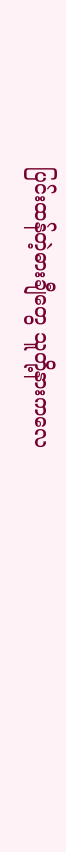ပြင်းထန်တဲ့ဓားချီတွေ သူတို့နားကလေ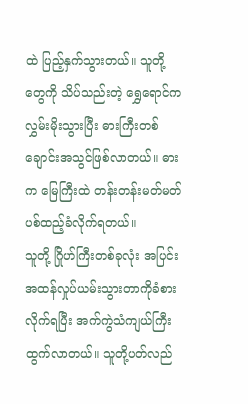ထဲ ပြည့်နှက်သွားတယ်။ သူတို့တွေကို သိပ်သည်းတဲ့ ရွှေရောင်က လွှမ်းမိုးသွားပြီး ဓားကြီးတစ်ချောင်းအသွင်ဖြစ်လာတယ်။ ဓားက မြေကြီးထဲ တန်းတန်းမတ်မတ် ပစ်ထည့်ခံလိုက်ရတယ်။
သူတို့ ဂြိုဟ်ကြီးတစ်ခုလုံး အပြင်းအထန်လှုပ်ယမ်းသွားတာကိုခံစားလိုက်ရပြီး အက်ကွဲသံကျယ်ကြီး ထွက်လာတယ်။ သူတို့ပတ်လည်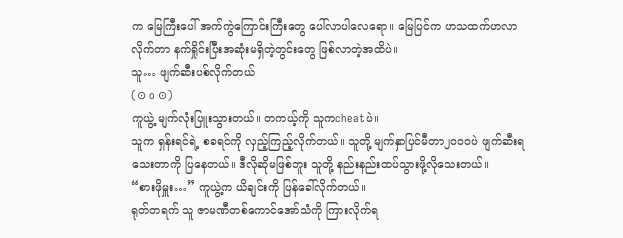က မြေကြီးပေါ် အက်ကွဲကြောင်းကြီးတွေ ပေါ်လာပါလေရော။ မြေပြင်က ဟသထက်ဟလာလိုက်တာ နက်ရှိုင်းပြီးအဆုံးမရှိတဲ့တွင်းတွေ ဖြစ်လာတဲ့အထိပဲ။
သူ… ဖျက်ဆီးပစ်လိုက်တယ်
(⊙ o ⊙)
ကူယွဲ့ မျက်လုံးပြူးသွားတယ်။ တကယ့်ကို သူကcheatပဲ။
သူက ရှန်းရင်ရဲ့ စခရင်ကို လှည့်ကြည့်လိုက်တယ်။ သူတို့ မျက်နှာပြင်မီတာ၂၀၀၀ပဲ ဖျက်ဆီးရသေးတာကို ပြနေတယ်။ ဒီလိုဆိုမဖြစ်ဘူး သူတို့ နည်းနည်းထပ်သွားဖို့လိုသေးတယ်။
“စားဖိုမှူး…” ကူယွဲ့က ယိချင်းကို ပြန်ခေါ်လိုက်တယ်။
ရုတ်တရက် သူ ဇာမဏီတစ်ကောင်အော်သံကို ကြားလိုက်ရ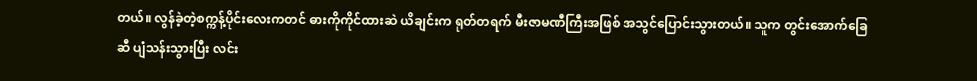တယ်။ လွန်ခဲ့တဲ့စက္ကန့်ပိုင်းလေးကတင် ဓားကိုကိုင်ထားဆဲ ယိချင်းက ရုတ်တရက် မီးဇာမဏီကြီးအဖြစ် အသွင်ပြောင်းသွားတယ်။ သူက တွင်းအောက်ခြေဆီ ပျံသန်းသွားပြီး လင်း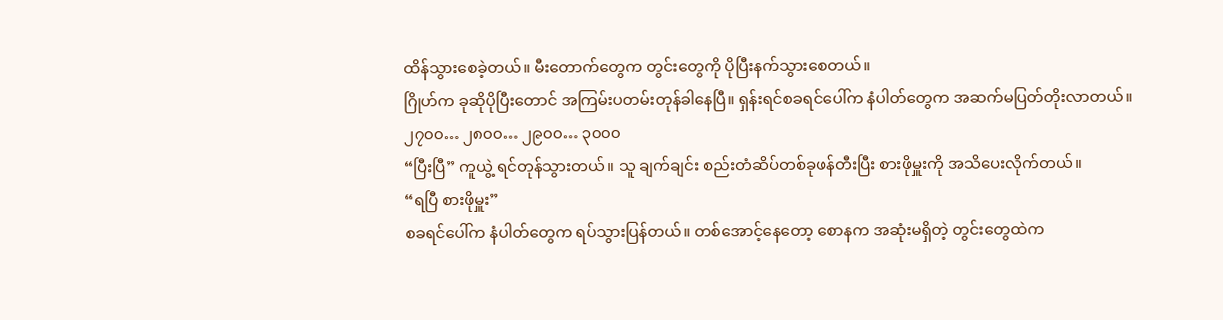ထိန်သွားစေခဲ့တယ်။ မီးတောက်တွေက တွင်းတွေကို ပိုပြီးနက်သွားစေတယ်။
ဂြိုဟ်က ခုဆိုပိုပြီးတောင် အကြမ်းပတမ်းတုန်ခါနေပြီ။ ရှန်းရင်စခရင်ပေါ်က နံပါတ်တွေက အဆက်မပြတ်တိုးလာတယ်။
၂၇၀၀… ၂၈၀၀… ၂၉၀၀… ၃၀၀၀
“ပြီးပြီ” ကူယွဲ့ ရင်တုန်သွားတယ်။ သူ ချက်ချင်း စည်းတံဆိပ်တစ်ခုဖန်တီးပြီး စားဖိုမှူးကို အသိပေးလိုက်တယ်။
“ရပြီ စားဖိုမှူး”
စခရင်ပေါ်က နံပါတ်တွေက ရပ်သွားပြန်တယ်။ တစ်အောင့်နေတော့ စောနက အဆုံးမရှိတဲ့ တွင်းတွေထဲက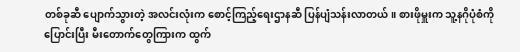တစ်ခုဆီ ပျောက်သွားတဲ့ အလင်းလုံးက စောင့်ကြည့်ရေးဌာနဆီ ပြန်ပျံသန်းလာတယ်။ စားဖိုမှူးက သူ့နဂိုပုံစံကို ပြောင်းပြီး မီးတောက်တွေကြားက ထွက်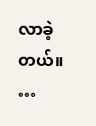လာခဲ့တယ်။
…